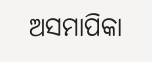ଅସମାପିକା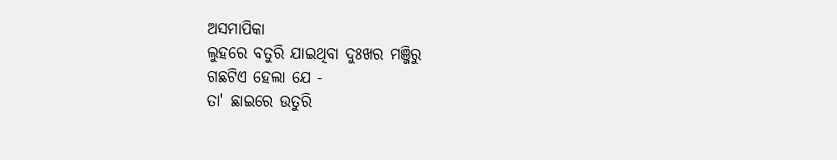ଅସମାପିକା
ଲୁହରେ ବତୁରି ଯାଇଥିବା ଦୁଃଖର ମଞ୍ଜିରୁ
ଗଛଟିଏ ହେଲା ଯେ -
ତା' ଛାଇରେ ଉତୁରି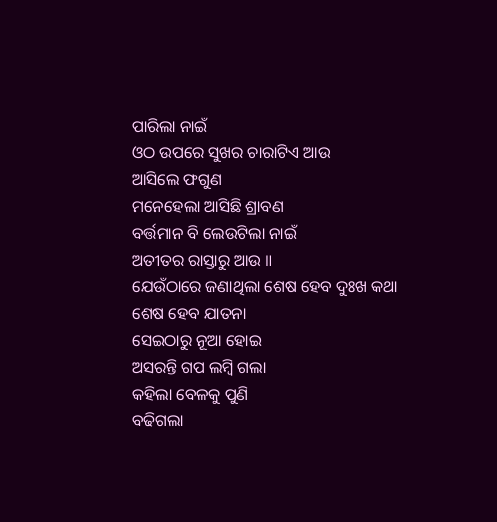ପାରିଲା ନାଇଁ
ଓଠ ଉପରେ ସୁଖର ଚାରାଟିଏ ଆଉ
ଆସିଲେ ଫଗୁଣ
ମନେହେଲା ଆସିଛି ଶ୍ରାବଣ
ବର୍ତ୍ତମାନ ବି ଲେଉଟିଲା ନାଇଁ
ଅତୀତର ରାସ୍ତାରୁ ଆଉ ॥
ଯେଉଁଠାରେ ଜଣାଥିଲା ଶେଷ ହେବ ଦୁଃଖ କଥା
ଶେଷ ହେବ ଯାତନା
ସେଇଠାରୁ ନୂଆ ହୋଇ
ଅସରନ୍ତି ଗପ ଲମ୍ବି ଗଲା
କହିଲା ବେଳକୁ ପୁଣି
ବଢିଗଲା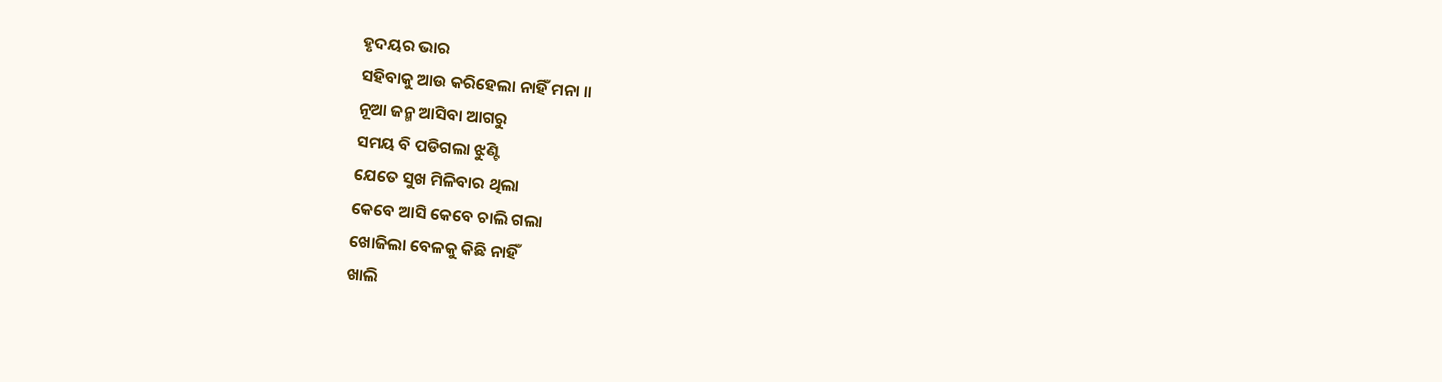ହୃଦୟର ଭାର
ସହିବାକୁ ଆଉ କରିହେଲା ନାହିଁ ମନା ॥
ନୂଆ ଜନ୍ମ ଆସିବା ଆଗରୁ
ସମୟ ବି ପଡିଗଲା ଝୁଣ୍ଟି
ଯେତେ ସୁଖ ମିଳିବାର ଥିଲା
କେବେ ଆସି କେବେ ଚାଲି ଗଲା
ଖୋଜିଲା ବେଳକୁ କିଛି ନାହିଁ
ଖାଲି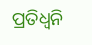ପ୍ରତିଧ୍ୱନି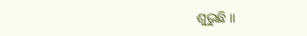ଶୁଭୁଛି ॥